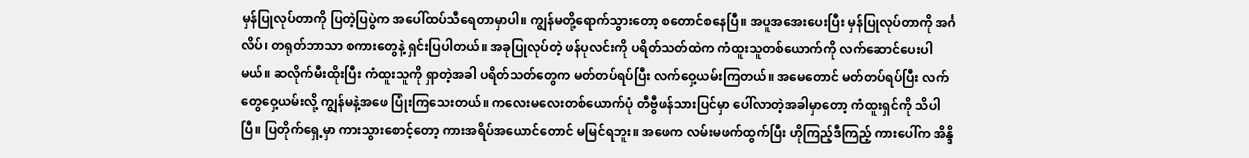မှန်ပြုလုပ်တာကို ပြတဲ့ပြပွဲက အပေါ်ထပ်သီရေတာမှာပါ။ ကျွန်မတို့ရောက်သွားတော့ စတောင်စနေပြီ။ အပူအအေးပေးပြီး မှန်ပြုလုပ်တာကို အင်္ဂလိပ်၊ တရုတ်ဘာသာ စကားတွေနဲ့ ရှင်းပြပါတယ်။ အခုပြုလုပ်တဲ့ ဖန်ပုလင်းကို ပရိတ်သတ်ထဲက ကံထူးသူတစ်ယောက်ကို လက်ဆောင်ပေးပါမယ်။ ဆလိုက်မီးထိုးပြီး ကံထူးသူကို ရှာတဲ့အခါ ပရိတ်သတ်တွေက မတ်တပ်ရပ်ပြီး လက်ဝှေ့ယမ်းကြတယ်။ အမေတောင် မတ်တပ်ရပ်ပြီး လက်တွေဝှေ့ယမ်းလို့ ကျွန်မနဲ့အဖေ ပြုံးကြသေးတယ်။ ကလေးမလေးတစ်ယောက်ပုံ တီဗွီဖန်သားပြင်မှာ ပေါ်လာတဲ့အခါမှာတော့ ကံထူးရှင်ကို သိပါပြီ။ ပြတိုက်ရှေ့မှာ ကားသွားစောင့်တော့ ကားအရိပ်အယောင်တောင် မမြင်ရဘူး။ အဖေက လမ်းမဖက်ထွက်ပြီး ဟိုကြည့်ဒီကြည့် ကားပေါ်က အိန္ဒိ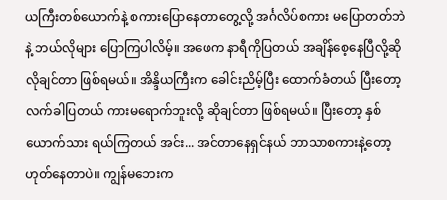ယကြီးတစ်ယောက်နဲ့ စကားပြောနေတာတွေ့လို့ အင်္ဂလိပ်စကား မပြောတတ်ဘဲနဲ့ ဘယ်လိုများ ပြောကြပါလိမ့်။ အဖေက နာရီကိုပြတယ် အချိန်စေ့နေပြီလို့ဆိုလိုချင်တာ ဖြစ်ရမယ်။ အိန္ဒိယကြီးက ခေါင်းညိမ့်ပြီး ထောက်ခံတယ် ပြီးတော့ လက်ခါပြတယ် ကားမရောက်ဘူးလို့ ဆိုချင်တာ ဖြစ်ရမယ်။ ပြီးတော့ နှစ်ယောက်သား ရယ်ကြတယ် အင်း... အင်တာနေရှင်နယ် ဘာသာစကားနဲ့တော့ ဟုတ်နေတာပဲ။ ကျွန်မဘေးက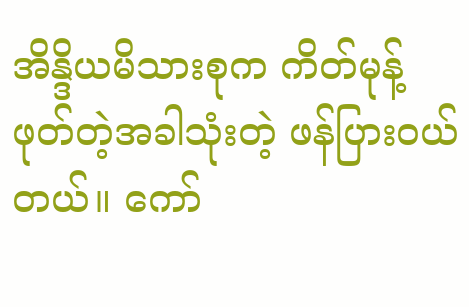အိန္ဒိယမိသားစုက ကိတ်မုန့် ဖုတ်တဲ့အခါသုံးတဲ့ ဖန်ပြားဝယ်တယ်။ ကော်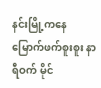နင်းမြို့ကနေ မြောက်ဖက်စူးစူး နာရီဝက် မိုင်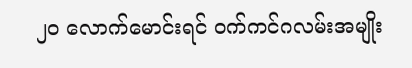၂၀ လောက်မောင်းရင် ဝက်ကင်ဂလမ်းအမျိုး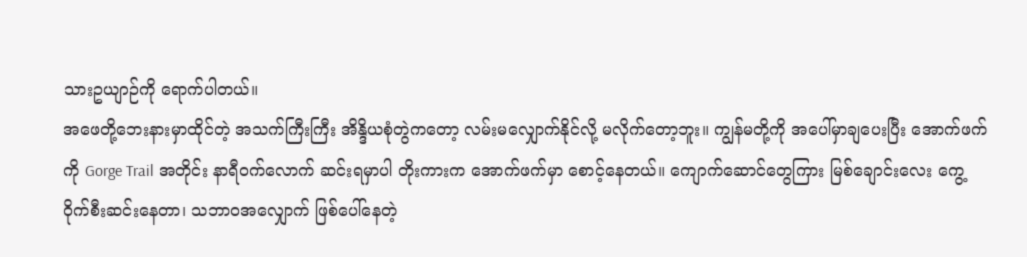သားဥယျာဉ်ကို ရောက်ပါတယ်။
အဖေတို့ဘေးနားမှာထိုင်တဲ့ အသက်ကြီးကြီး အိန္ဒိယစုံတွဲကတော့ လမ်းမလျှောက်နိုင်လို့ မလိုက်တော့ဘူး။ ကျွန်မတို့ကို အပေါ်မှာချပေးပြီး အောက်ဖက်ကို Gorge Trail အတိုင်း နာရီဝက်လောက် ဆင်းရမှာပါ တိုးကားက အောက်ဖက်မှာ စောင့်နေတယ်။ ကျောက်ဆောင်တွေကြား မြစ်ချောင်းလေး ကွေ့ဝိုက်စီးဆင်းနေတာ၊ သဘာဝအလျှောက် ဖြစ်ပေါ်နေတဲ့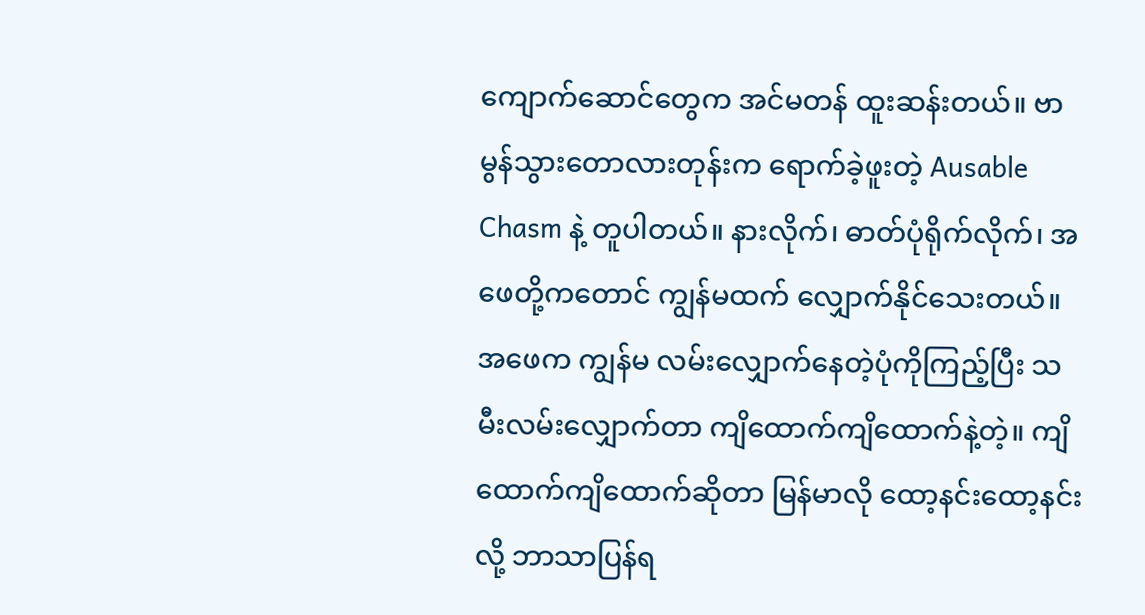ကျောက်ဆောင်တွေက အင်မတန် ထူးဆန်းတယ်။ ဗာမွန်သွားတောလားတုန်းက ရောက်ခဲ့ဖူးတဲ့ Ausable Chasm နဲ့ တူပါတယ်။ နားလိုက်၊ ဓာတ်ပုံရိုက်လိုက်၊ အဖေတို့ကတောင် ကျွန်မထက် လျှောက်နိုင်သေးတယ်။ အဖေက ကျွန်မ လမ်းလျှောက်နေတဲ့ပုံကိုကြည့်ပြီး သမီးလမ်းလျှောက်တာ ကျိထောက်ကျိထောက်နဲ့တဲ့။ ကျိထောက်ကျိထောက်ဆိုတာ မြန်မာလို ထော့နင်းထော့နင်းလို့ ဘာသာပြန်ရ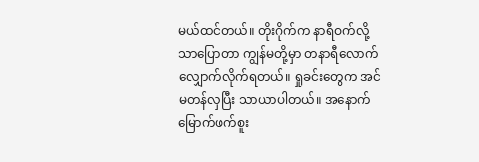မယ်ထင်တယ်။ တိုးဂိုက်က နာရီဝက်လို့သာပြောတာ ကျွန်မတို့မှာ တနာရီလောက် လျှောက်လိုက်ရတယ်။ ရှုခင်းတွေက အင်မတန်လှပြီး သာယာပါတယ်။ အနောက်မြောက်ဖက်စူး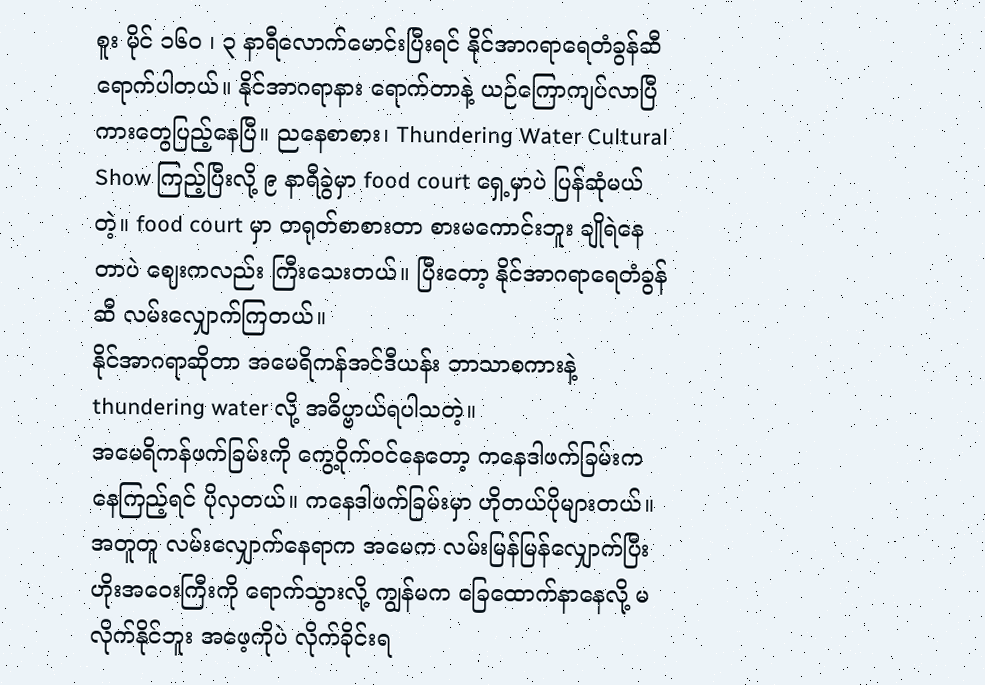စူး မိုင် ၁၆၀ ၊ ၃ နာရီလောက်မောင်းပြီးရင် နိုင်အာဂရာရေတံခွန်ဆီ ရောက်ပါတယ်။ နိုင်အာဂရာနား ရောက်တာနဲ့ ယဉ်ကြောကျပ်လာပြီ ကားတွေပြည့်နေပြီ။ ညနေစာစား၊ Thundering Water Cultural Show ကြည့်ပြီးလို့ ၉ နာရီခွဲမှာ food court ရှေ့မှာပဲ ပြန်ဆုံမယ်တဲ့။ food court မှာ တရုတ်စာစားတာ စားမကောင်းဘူး ချိုရဲနေတာပဲ ဈေးကလည်း ကြီးသေးတယ်။ ပြီးတော့ နိုင်အာဂရာရေတံခွန်ဆီ လမ်းလျှောက်ကြတယ်။
နိုင်အာဂရာဆိုတာ အမေရိကန်အင်ဒီယန်း ဘာသာစကားနဲ့ thundering water လို့ အဓိပ္ဗာယ်ရပါသတဲ့။
အမေရိကန်ဖက်ခြမ်းကို ကွေ့ဝိုက်ဝင်နေတော့ ကနေဒါဖက်ခြမ်းကနေကြည့်ရင် ပိုလှတယ်။ ကနေဒါဖက်ခြမ်းမှာ ဟိုတယ်ပိုများတယ်။ အတူတူ လမ်းလျှောက်နေရာက အမေက လမ်းမြန်မြန်လျှောက်ပြီး ဟိုးအဝေးကြီးကို ရောက်သွားလို့ ကျွန်မက ခြေထောက်နာနေလို့ မလိုက်နိုင်ဘူး အဖေ့ကိုပဲ လိုက်ခိုင်းရ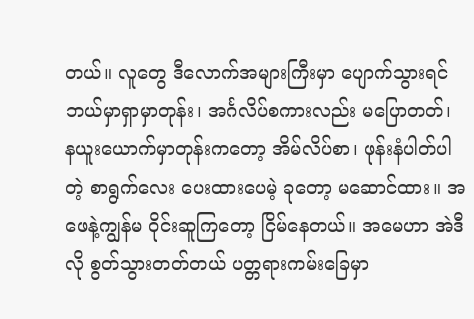တယ်။ လူတွေ ဒီလောက်အများကြီးမှာ ပျောက်သွားရင် ဘယ်မှာရှာမှာတုန်း၊ အင်္ဂလိပ်စကားလည်း မပြောတတ်၊ နယူးယောက်မှာတုန်းကတော့ အိမ်လိပ်စာ၊ ဖုန်းနံပါတ်ပါတဲ့ စာရွက်လေး ပေးထားပေမဲ့ ခုတော့ မဆောင်ထား။ အဖေနဲ့ကျွန်မ ဝိုင်းဆူကြတော့ ငြိမ်နေတယ်။ အမေဟာ အဲဒီလို စွတ်သွားတတ်တယ် ပတ္တရားကမ်းခြေမှာ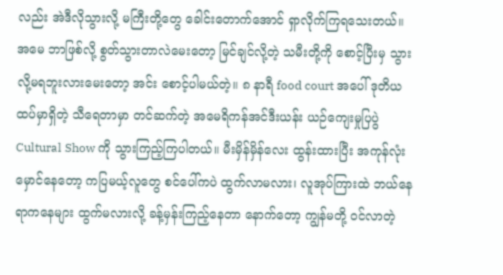လည်း အဲဒီလိုသွားလို့ မကြီးတို့တွေ ခေါင်းတောက်အောင် ရှာလိုက်ကြရသေးတယ်။ အမေ ဘာဖြစ်လို့ စွတ်သွားတာလဲမေးတော့ မြင်ချင်လို့တဲ့ သမီးတို့ကို စောင့်ပြီးမှ သွားလို့မရဘူးလားမေးတော့ အင်း စောင့်ပါမယ်တဲ့။ ၈ နာရီ food court အပေါ် ဒုတိယထပ်မှာရှိတဲ့ သီရေတာမှာ တင်ဆက်တဲ့ အမေရိကန်အင်ဒီးယန်း ယဉ်ကျေးမှုပြပွဲ Cultural Show ကို သွားကြည့်ကြပါတယ်။ မီးမှိန်မှိန်လေး ထွန်းထားပြီး အကုန်လုံး မှောင်နေတော့ ကပြမယ့်လူတွေ စင်ပေါ်ကပဲ ထွက်လာမလား၊ လူအုပ်ကြားထဲ ဘယ်နေရာကနေများ ထွက်မလားလို့ ခန့်မှန်းကြည့်နေတာ နောက်တော့ ကျွန်မတို့ ဝင်လာတဲ့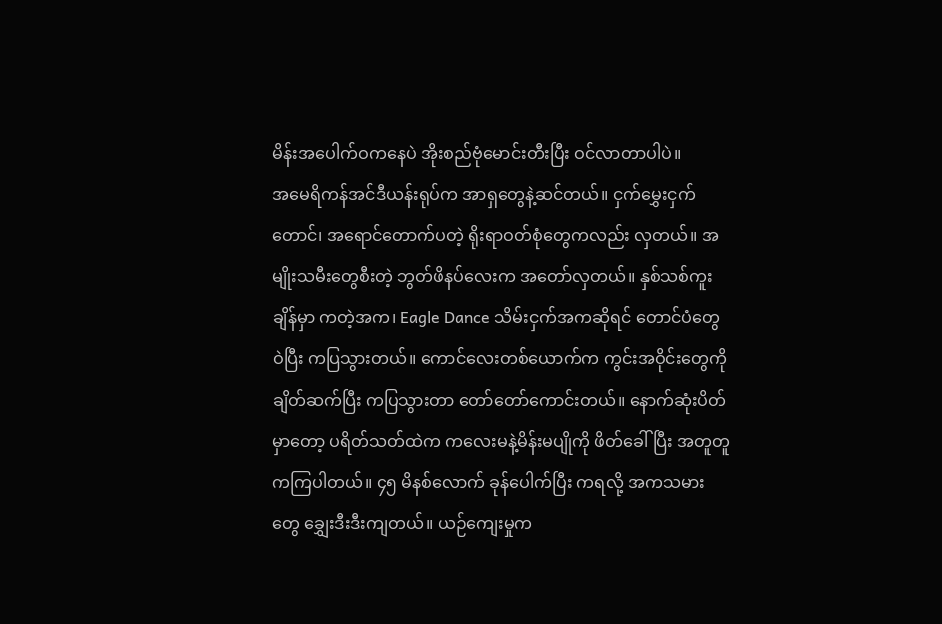မိန်းအပေါက်ဝကနေပဲ အိုးစည်ဗုံမောင်းတီးပြီး ဝင်လာတာပါပဲ။
အမေရိကန်အင်ဒီယန်းရုပ်က အာရှတွေနဲ့ဆင်တယ်။ ငှက်မွှေးငှက်တောင်၊ အရောင်တောက်ပတဲ့ ရိုးရာဝတ်စုံတွေကလည်း လှတယ်။ အမျိုးသမီးတွေစီးတဲ့ ဘွတ်ဖိနပ်လေးက အတော်လှတယ်။ နှစ်သစ်ကူးချိန်မှာ ကတဲ့အက၊ Eagle Dance သိမ်းငှက်အကဆိုရင် တောင်ပံတွေဝဲပြီး ကပြသွားတယ်။ ကောင်လေးတစ်ယောက်က ကွင်းအဝိုင်းတွေကို ချိတ်ဆက်ပြီး ကပြသွားတာ တော်တော်ကောင်းတယ်။ နောက်ဆုံးပိတ်မှာတော့ ပရိတ်သတ်ထဲက ကလေးမနဲ့မိန်းမပျိုကို ဖိတ်ခေါ်ပြီး အတူတူ ကကြပါတယ်။ ၄၅ မိနစ်လောက် ခုန်ပေါက်ပြီး ကရလို့ အကသမားတွေ ချွှေးဒီးဒီးကျတယ်။ ယဉ်ကျေးမှုက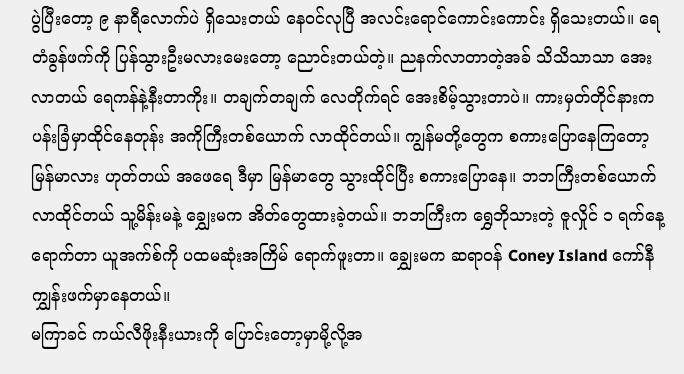ပွဲပြီးတော့ ၉ နာရီလောက်ပဲ ရှိသေးတယ် နေဝင်လုပြီ အလင်းရောင်ကောင်းကောင်း ရှိသေးတယ်။ ရေတံခွန်ဖက်ကို ပြန်သွားဦးမလားမေးတော့ ညောင်းတယ်တဲ့။ ညနက်လာတာတဲ့အခ် သိသိသာသာ အေးလာတယ် ရေကန်နဲ့နီးတာကိုး။ တချက်တချက် လေတိုက်ရင် အေးစိမ့်သွားတာပဲ။ ကားမှတ်တိုင်နားက ပန်းခြံမှာထိုင်နေတုန်း အကိုကြီးတစ်ယောက် လာထိုင်တယ်။ ကျွန်မတို့တွေက စကားပြောနေကြတော့ မြန်မာလား ဟုတ်တယ် အဖေရေ ဒီမှာ မြန်မာတွေ သွားထိုင်ပြီး စကားပြောနေ။ ဘဘကြီးတစ်ယောက် လာထိုင်တယ် သူ့မိန်းမနဲ့ ချွှေးမက အိတ်တွေထားခဲ့တယ်။ ဘဘကြီးက ရွှေဘိုသားတဲ့ ဇူလှိုင် ၁ ရက်နေ့ရောက်တာ ယူအက်စ်ကို ပထမဆုံးအကြိမ် ရောက်ဖူးတာ။ ချွှေးမက ဆရာဝန် Coney Island ကော်နီကျွှန်းဖက်မှာနေတယ်။
မကြာခင် ကယ်လီဖိုးနီးယားကို ပြောင်းတော့မှာမို့လို့အ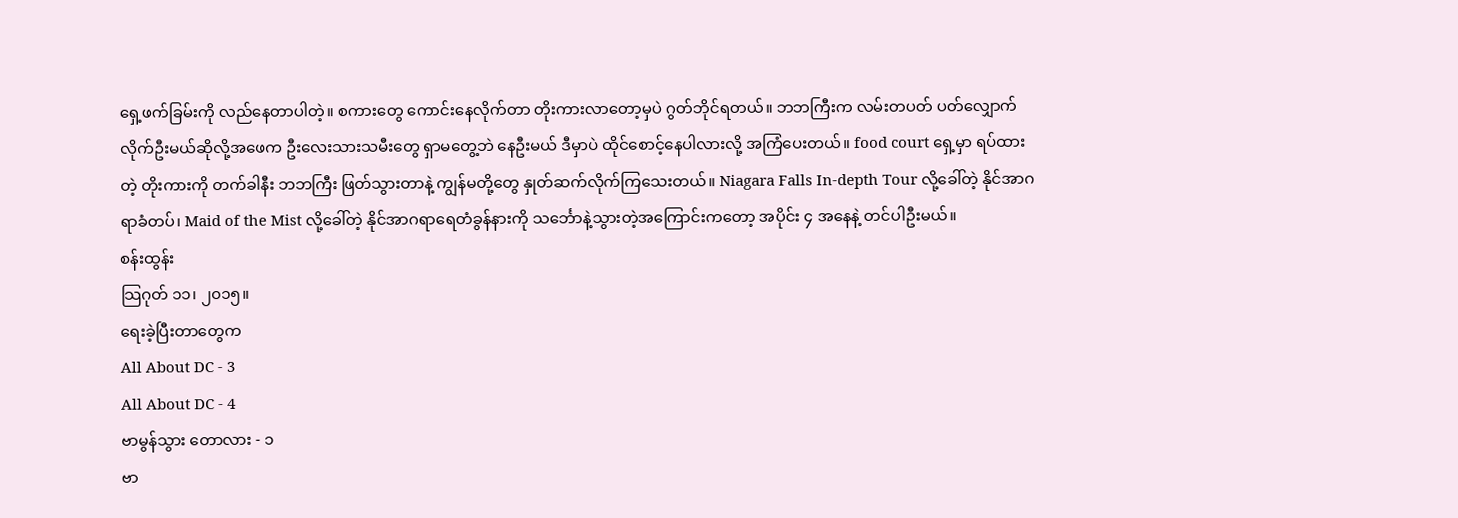ရှေ့ဖက်ခြမ်းကို လည်နေတာပါတဲ့။ စကားတွေ ကောင်းနေလိုက်တာ တိုးကားလာတော့မှပဲ ဂွတ်ဘိုင်ရတယ်။ ဘဘကြီးက လမ်းတပတ် ပတ်လျှောက်လိုက်ဦးမယ်ဆိုလို့အဖေက ဦးလေးသားသမီးတွေ ရှာမတွေ့ဘဲ နေဦးမယ် ဒီမှာပဲ ထိုင်စောင့်နေပါလားလို့ အကြံပေးတယ်။ food court ရှေ့မှာ ရပ်ထားတဲ့ တိုးကားကို တက်ခါနီး ဘဘကြီး ဖြတ်သွားတာနဲ့ ကျွန်မတို့တွေ နှုတ်ဆက်လိုက်ကြသေးတယ်။ Niagara Falls In-depth Tour လို့ခေါ်တဲ့ နိုင်အာဂရာခံတပ်၊ Maid of the Mist လို့ခေါ်တဲ့ နိုင်အာဂရာရေတံခွန်နားကို သင်္ဘောနဲ့သွားတဲ့အကြောင်းကတော့ အပိုင်း ၄ အနေနဲ့ တင်ပါဦးမယ်။
စန်းထွန်း
သြဂုတ် ၁၁၊ ၂၀၁၅။
ရေးခဲ့ပြီးတာတွေက
All About DC - 3
All About DC - 4
ဗာမွန်သွား တောလား - ၁
ဗာ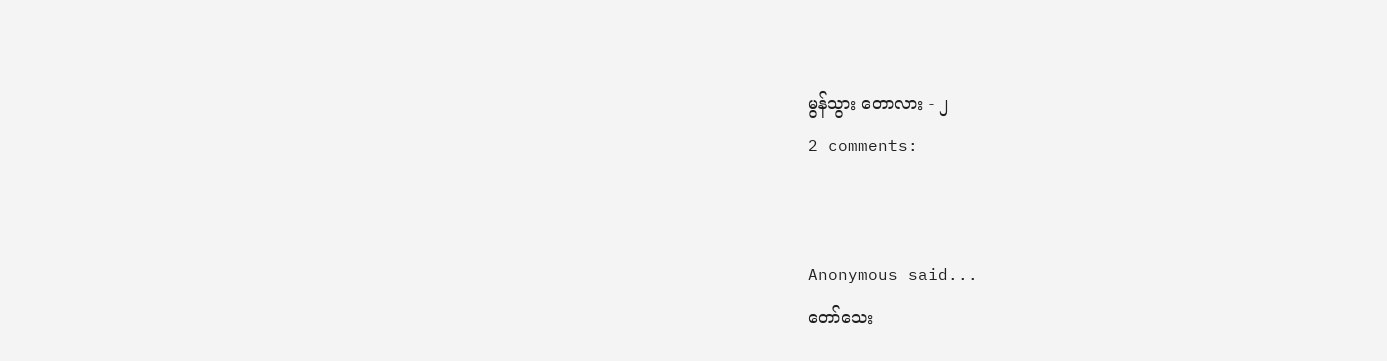မွန်သွား တောလား - ၂
2 comments:


Anonymous said...
တော်သေး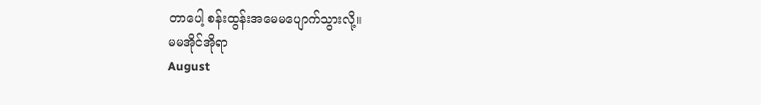တာပေါ့ စန်းထွန်းအမေမပျောက်သွားလို့။
မမအိုင်အိုရာ
August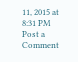11, 2015 at 8:31 PM
Post a Comment